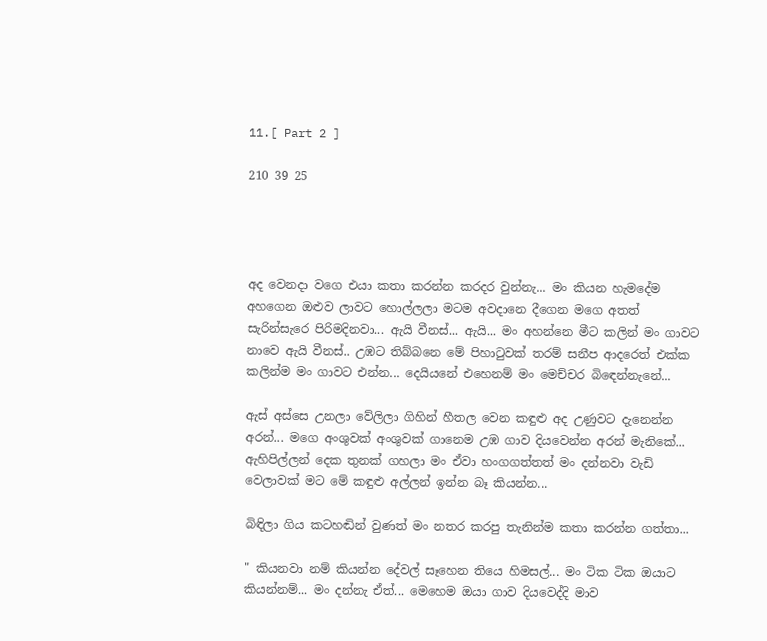11.[ Part 2 ]

210 39 25




අද වෙනදා වගෙ එයා කතා කරන්න කරදර වුන්නැ... මං කියන හැමදේම අහගෙන ඔළුව ලාවට හොල්ලලා මටම අවදානෙ දීගෙන මගෙ අතත් සැරින්සැරෙ පිරිමදිනවා... ඇයි වීනස්... ඇයි... මං අහන්නෙ මීට කලින් මං ගාවට නාවෙ ඇයි වීනස්.. උඹට තිබ්බනෙ මේ පිහාටුවක් තරම් සනීප ආදරෙත් එක්ක කලින්ම මං ගාවට එන්න... දෙයියනේ එහෙනම් මං මෙච්චර බිඳෙන්නැනේ...

ඇස් අස්සෙ උනලා වේලිලා ගිහින් හීතල වෙන කඳුළු අද උණුවට දැනෙන්න අරන්... මගෙ අංශුවක් අංශුවක් ගානෙම උඹ ගාව දියවෙන්න අරන් මැනිකේ... ඇහිපිල්ලන් දෙක තුනක් ගහලා මං ඒවා හංගගත්තත් මං දන්නවා වැඩි වෙලාවක් මට මේ කඳුළු අල්ලන් ඉන්න බෑ කියන්න...

බිඳිලා ගිය කටහඬින් වුණත් මං නතර කරපු තැනින්ම කතා කරන්න ගත්තා...

" කියනවා නම් කියන්න දේවල් සෑහෙන තියෙ හිමසල්... මං ටික ටික ඔයාට කියන්නම්... මං දන්නැ ඒත්... මෙහෙම ඔයා ගාව දියවෙද්දි මාව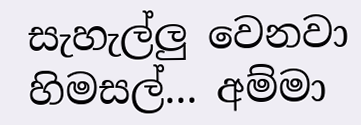සැහැල්ලු වෙනවා හිමසල්... අම්මා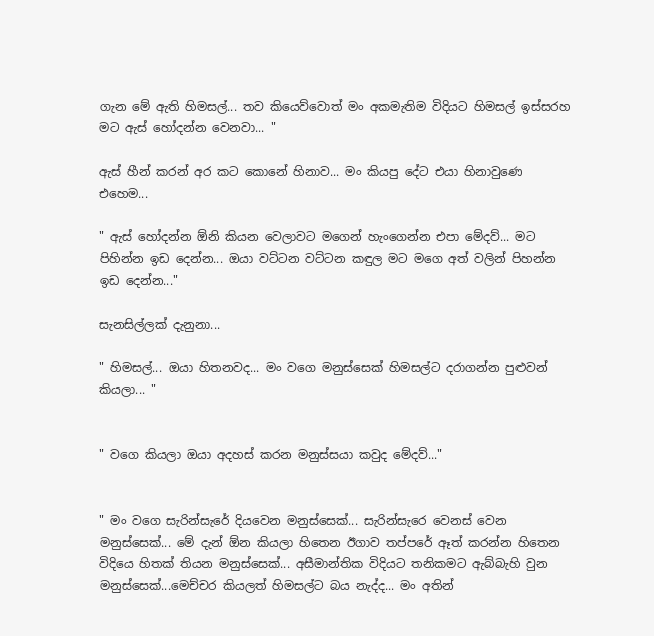ගැන මේ ඇති හිමසල්... තව කියෙව්වොත් මං අකමැතිම විදියට හිමසල් ඉස්සරහ මට ඇස් හෝදන්න වෙනවා... "

ඇස් හීන් කරන් අර කට කොනේ හිනාව... මං කියපු දේට එයා හිනාවුණෙ එහෙම...

" ඇස් හෝදන්න ඕනි කියන වෙලාවට මගෙන් හැංගෙන්න එපා මේදව්... මට පිහින්න ඉඩ දෙන්න... ඔයා වට්ටන වට්ටන කඳුල මට මගෙ අත් වලින් පිහන්න ඉඩ දෙන්න..."

සැනසිල්ලක් දැනුනා...

" හිමසල්... ඔයා හිතනවද... මං වගෙ මනුස්සෙක් හිමසල්ට දරාගන්න පුළුවන් කියලා... "


" වගෙ කියලා ඔයා අදහස් කරන මනුස්සයා කවුද මේදව්..."


" මං වගෙ සැරින්සැරේ දියවෙන මනුස්සෙක්... සැරින්සැරෙ වෙනස් වෙන මනුස්සෙක්... මේ දැන් ඕන කියලා හිතෙන ඊගාව තප්පරේ ඈත් කරන්න හිතෙන විදියෙ හිතක් තියන මනුස්සෙක්... අසීමාන්තික විදියට තනිකමට ඇබ්බැහි වුන මනුස්සෙක්...මෙච්චර කියලත් හිමසල්ට බය නැද්ද... මං අතින්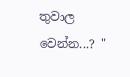තුවාල වෙන්න...? "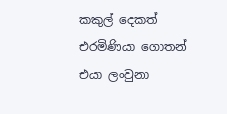කකුල් දෙකත් එරමිණියා ගොතන් එයා ලංවුනා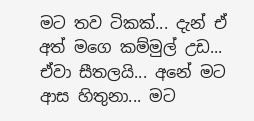මට තව ටිකක්... දැන් ඒ අත් මගෙ කම්මුල් උඩ... ඒවා සීතලයි... අනේ මට ආස හිතුනා... මට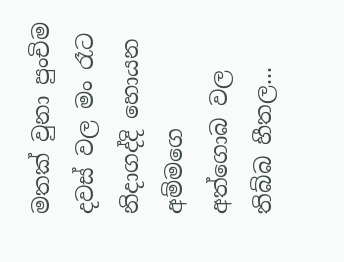මතක් වුනා පුංචිම දවස් වල මං රෑට නිදාගද්දි හොයන අම්මගෙ අත්ගොබ වල තිබ්බ හීතල...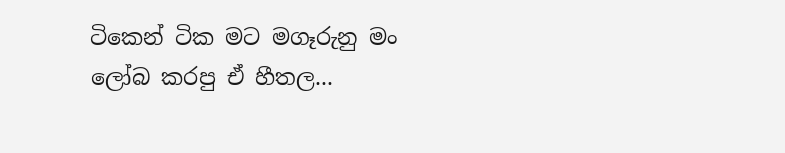ටිකෙන් ටික මට මගෑරුනු මං ලෝබ කරපු ඒ හීතල...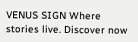VENUS SIGN Where stories live. Discover now